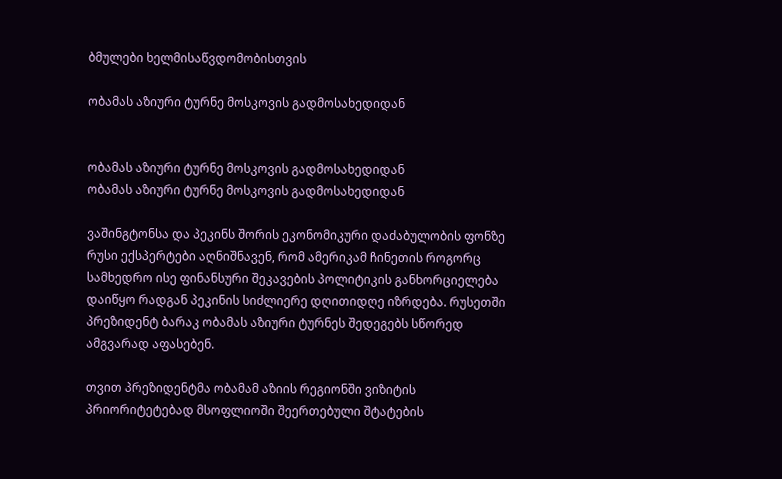ბმულები ხელმისაწვდომობისთვის

ობამას აზიური ტურნე მოსკოვის გადმოსახედიდან


ობამას აზიური ტურნე მოსკოვის გადმოსახედიდან
ობამას აზიური ტურნე მოსკოვის გადმოსახედიდან

ვაშინგტონსა და პეკინს შორის ეკონომიკური დაძაბულობის ფონზე რუსი ექსპერტები აღნიშნავენ, რომ ამერიკამ ჩინეთის როგორც სამხედრო ისე ფინანსური შეკავების პოლიტიკის განხორციელება დაიწყო რადგან პეკინის სიძლიერე დღითიდღე იზრდება. რუსეთში პრეზიდენტ ბარაკ ობამას აზიური ტურნეს შედეგებს სწორედ ამგვარად აფასებენ.

თვით პრეზიდენტმა ობამამ აზიის რეგიონში ვიზიტის პრიორიტეტებად მსოფლიოში შეერთებული შტატების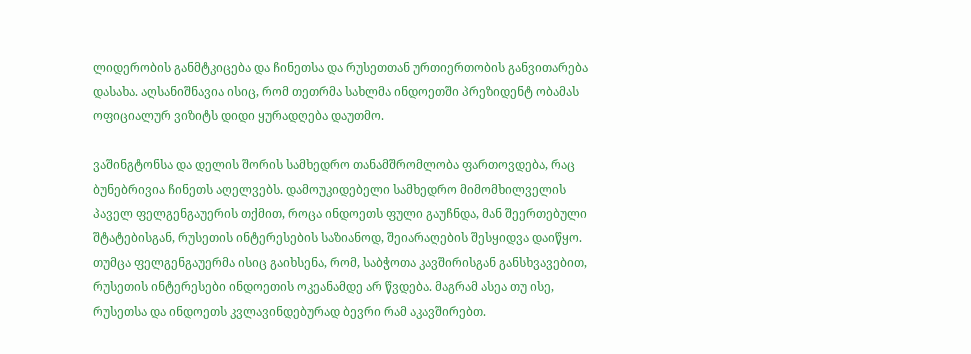ლიდერობის განმტკიცება და ჩინეთსა და რუსეთთან ურთიერთობის განვითარება დასახა. აღსანიშნავია ისიც, რომ თეთრმა სახლმა ინდოეთში პრეზიდენტ ობამას ოფიციალურ ვიზიტს დიდი ყურადღება დაუთმო.

ვაშინგტონსა და დელის შორის სამხედრო თანამშრომლობა ფართოვდება, რაც ბუნებრივია ჩინეთს აღელვებს. დამოუკიდებელი სამხედრო მიმომხილველის პაველ ფელგენგაუერის თქმით, როცა ინდოეთს ფული გაუჩნდა, მან შეერთებული შტატებისგან, რუსეთის ინტერესების საზიანოდ, შეიარაღების შესყიდვა დაიწყო. თუმცა ფელგენგაუერმა ისიც გაიხსენა, რომ, საბჭოთა კავშირისგან განსხვავებით, რუსეთის ინტერესები ინდოეთის ოკეანამდე არ წვდება. მაგრამ ასეა თუ ისე, რუსეთსა და ინდოეთს კვლავინდებურად ბევრი რამ აკავშირებთ.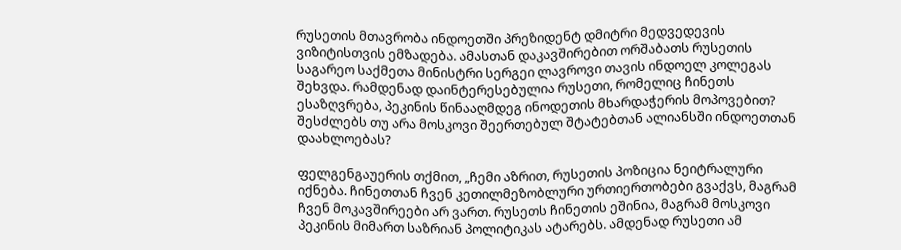რუსეთის მთავრობა ინდოეთში პრეზიდენტ დმიტრი მედვედევის ვიზიტისთვის ემზადება. ამასთან დაკავშირებით ორშაბათს რუსეთის საგარეო საქმეთა მინისტრი სერგეი ლავროვი თავის ინდოელ კოლეგას შეხვდა. რამდენად დაინტერესებულია რუსეთი, რომელიც ჩინეთს ესაზღვრება, პეკინის წინააღმდეგ ინოდეთის მხარდაჭერის მოპოვებით? შესძლებს თუ არა მოსკოვი შეერთებულ შტატებთან ალიანსში ინდოეთთან დაახლოებას?

ფელგენგაუერის თქმით, „ჩემი აზრით, რუსეთის პოზიცია ნეიტრალური იქნება. ჩინეთთან ჩვენ კეთილმეზობლური ურთიერთობები გვაქვს, მაგრამ ჩვენ მოკავშირეები არ ვართ. რუსეთს ჩინეთის ეშინია, მაგრამ მოსკოვი პეკინის მიმართ საზრიან პოლიტიკას ატარებს. ამდენად რუსეთი ამ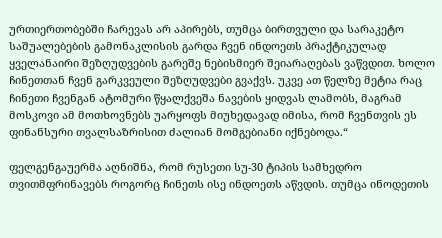ურთიერთობებში ჩარევას არ აპირებს, თუმცა ბირთვული და სარაკეტო საშუალებების გამონაკლისის გარდა ჩვენ ინდოეთს პრაქტიკულად ყველანაირი შეზღუდვების გარეშე ნებისმიერ შეიარაღებას ვაწვდით. ხოლო ჩინეთთან ჩვენ გარკვეული შეზღუდვები გვაქვს. უკვე ათ წელზე მეტია რაც ჩინეთი ჩვენგან ატომური წყალქვეშა ნავების ყიდვას ლამობს, მაგრამ მოსკოვი ამ მოთხოვნებს უარყოფს მიუხედავად იმისა, რომ ჩვენთვის ეს ფინანსური თვალსაზრისით ძალიან მომგებიანი იქნებოდა.“

ფელგენგაუერმა აღნიშნა, რომ რუსეთი სუ-30 ტიპის სამხედრო თვითმფრინავებს როგორც ჩინეთს ისე ინდოეთს აწვდის. თუმცა ინოდეთის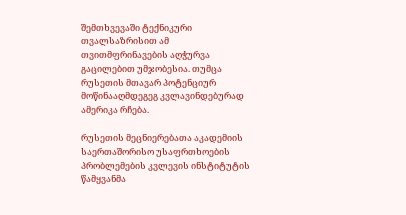შემთხვევაში ტექნიკური თვალსაზრისით ამ თვითმფრინავების აღჭურვა გაცილებით უმჯობესია. თუმცა რუსეთის მთავარ პოტენციურ მოწინააღმდეგეგ კვლავინდებურად ამერიკა რჩება.

რუსეთის მეცნიერებათა აკადემიის საერთაშორისო უსაფრთხოების პრობლემების კვლევის ინსტიტუტის წამყვანმა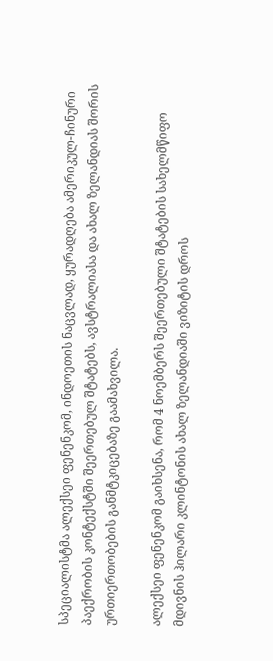სპეციალისტმა ალექსეი ფენენკომ, ინდოეთის ნაცვლად, ყურადღება ამერიკულ-ჩინური პაექრობის კონტექსტში შეერთებულ შტატებს, ავსტრალიასა და ახალ ზელანდიას შორის ურთიერთობების განმტკიცებაზე გაამახვილა.

ალექსეი ფენენკომ გაიხსენა, რომ 4 ნოემბერს შეერთებული შტატების სახელმწიფო მდივნის ჰილარი კლინტონის ახალ ზელანდიაში ვიზიტის დროს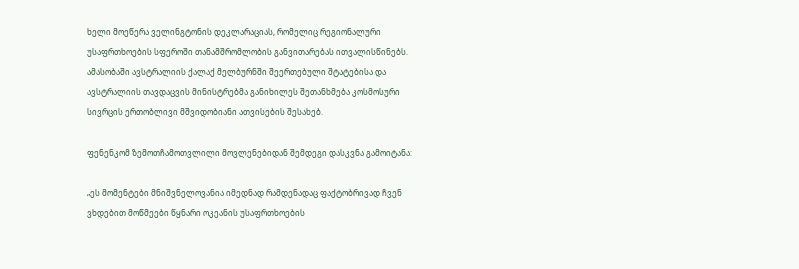ხელი მოეწერა ველინგტონის დეკლარაციას, რომელიც რეგიონალური უსაფრთხოების სფეროში თანამშრომლობის განვითარებას ითვალისწინებს. ამასობაში ავსტრალიის ქალაქ მელბურნში შეერთებული შტატებისა და ავსტრალიის თავდაცვის მინისტრებმა განიხილეს შეთანხმება კოსმოსური სივრცის ერთობლივი მშვიდობიანი ათვისების შესახებ.

ფენენკომ ზემოთჩამოთვლილი მოვლენებიდან შემდეგი დასკვნა გამოიტანა:

„ეს მომენტები მნიშვნელოვანია იმედნად რამდენადაც ფაქტობრივად ჩვენ ვხდებით მოწმეები წყნარი ოკეანის უსაფრთხოების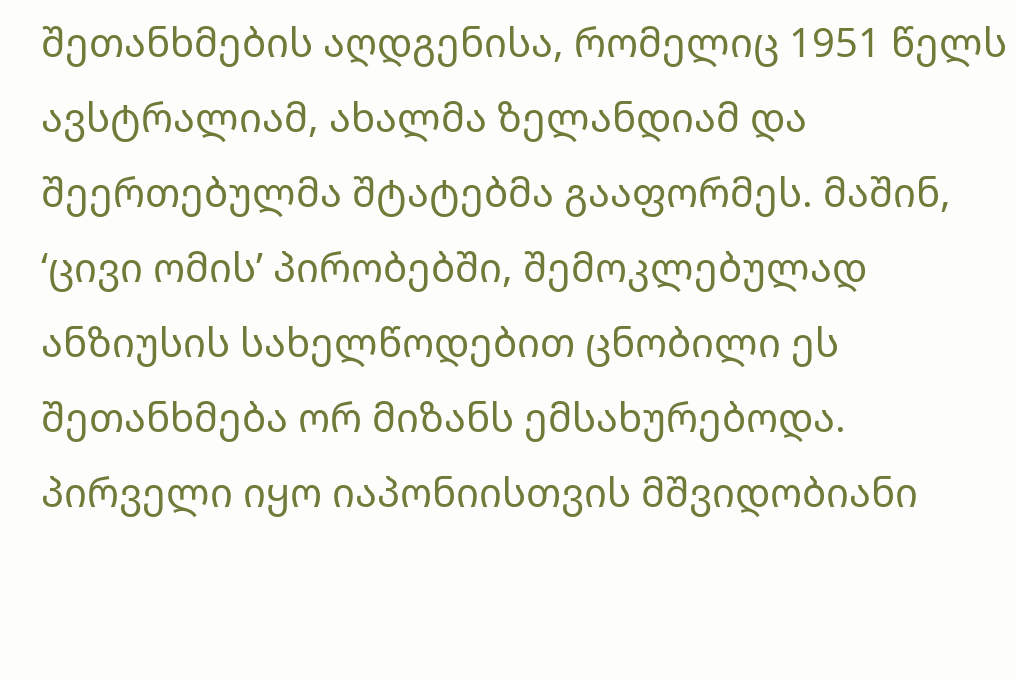შეთანხმების აღდგენისა, რომელიც 1951 წელს ავსტრალიამ, ახალმა ზელანდიამ და შეერთებულმა შტატებმა გააფორმეს. მაშინ, ‘ცივი ომის’ პირობებში, შემოკლებულად ანზიუსის სახელწოდებით ცნობილი ეს შეთანხმება ორ მიზანს ემსახურებოდა. პირველი იყო იაპონიისთვის მშვიდობიანი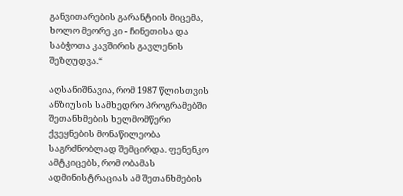განვითარების გარანტიის მიცემა, ხოლო მეორე კი - ჩინეთისა და საბჭოთა კავშირის გავლენის შეზღუდვა.“

აღსანიშნავია, რომ 1987 წლისთვის ანზიუსის სამხედრო პროგრამებში შეთანხმების ხელმომწერი ქვეყნების მონაწილეობა საგრძნობლად შემცირდა. ფენენკო ამტკიცებს, რომ ობამას ადმინისტრაციას ამ შეთანხმების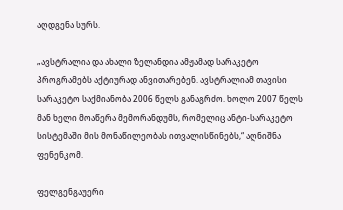აღდგენა სურს.

„ავსტრალია და ახალი ზელანდია ამჟამად სარაკეტო პროგრამებს აქტიურად ანვითარებენ. ავსტრალიამ თავისი სარაკეტო საქმიანობა 2006 წელს განაგრძო. ხოლო 2007 წელს მან ხელი მოაწერა მემორანდუმს, რომელიც ანტი-სარაკეტო სისტემაში მის მონაწილეობას ითვალისწინებს,“ აღნიშნა ფენენკომ.

ფელგენგაუერი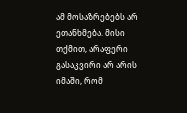ამ მოსაზრებებს არ ეთანხმება. მისი თქმით, არაფერი გასაკვირი არ არის იმაში, რომ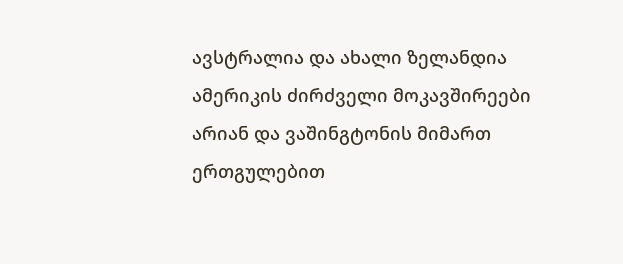ავსტრალია და ახალი ზელანდია ამერიკის ძირძველი მოკავშირეები არიან და ვაშინგტონის მიმართ ერთგულებით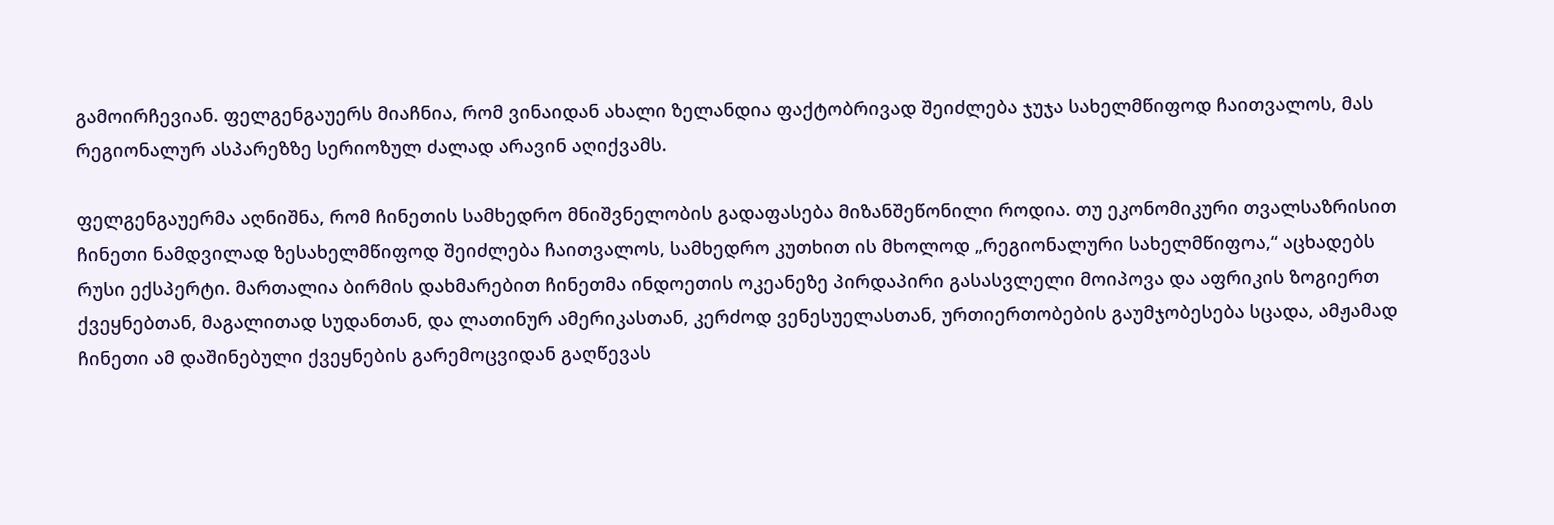გამოირჩევიან. ფელგენგაუერს მიაჩნია, რომ ვინაიდან ახალი ზელანდია ფაქტობრივად შეიძლება ჯუჯა სახელმწიფოდ ჩაითვალოს, მას რეგიონალურ ასპარეზზე სერიოზულ ძალად არავინ აღიქვამს.

ფელგენგაუერმა აღნიშნა, რომ ჩინეთის სამხედრო მნიშვნელობის გადაფასება მიზანშეწონილი როდია. თუ ეკონომიკური თვალსაზრისით ჩინეთი ნამდვილად ზესახელმწიფოდ შეიძლება ჩაითვალოს, სამხედრო კუთხით ის მხოლოდ „რეგიონალური სახელმწიფოა,“ აცხადებს რუსი ექსპერტი. მართალია ბირმის დახმარებით ჩინეთმა ინდოეთის ოკეანეზე პირდაპირი გასასვლელი მოიპოვა და აფრიკის ზოგიერთ ქვეყნებთან, მაგალითად სუდანთან, და ლათინურ ამერიკასთან, კერძოდ ვენესუელასთან, ურთიერთობების გაუმჯობესება სცადა, ამჟამად ჩინეთი ამ დაშინებული ქვეყნების გარემოცვიდან გაღწევას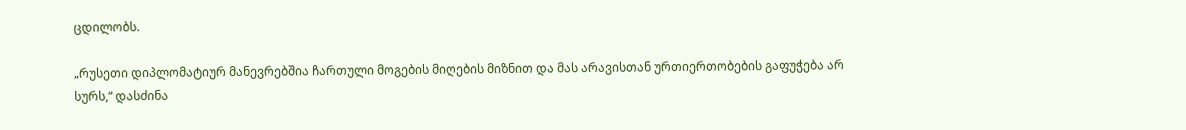ცდილობს.

„რუსეთი დიპლომატიურ მანევრებშია ჩართული მოგების მიღების მიზნით და მას არავისთან ურთიერთობების გაფუჭება არ სურს,“ დასძინა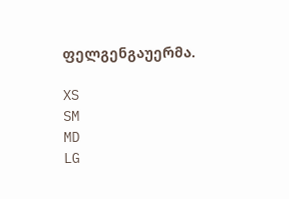ფელგენგაუერმა.

XS
SM
MD
LG